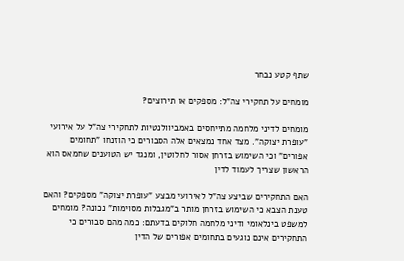שתף קטע נבחר

מומחים על תחקירי צה"ל: מספקים או תירוצים?

מומחים לדיני מלחמה מתייחסים באמביוולנטיות לתחקירי צה"ל על אירועי "עופרת יצוקה". מצד אחד נמצאים אלה הסבורים כי הוזנחו "תחומים אפורים" וכי השימוש בזרחן אסור לחלוטין, ומנגד יש הטוענים שחמאס הוא הראשון שצריך לעמוד לדין

האם התחקירים שביצע צה"ל לאירועי מבצע "עופרת יצוקה" מספקים? והאם טענת הצבא כי השימוש בזרחן מותר ב"מגבלות מסוימות" נכונה? מומחים למשפט בינלאומי ודיני מלחמה חלוקים בדעתם: כמה מהם סבורים כי התחקירים אינם נוגעים בתחומים אפורים של הדין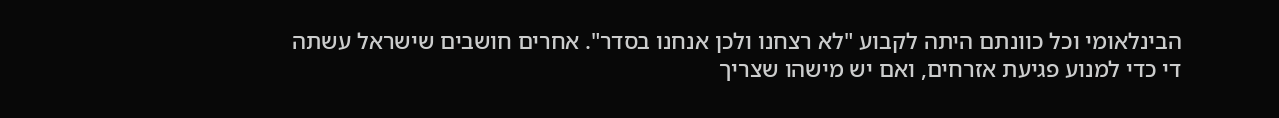הבינלאומי וכל כוונתם היתה לקבוע "לא רצחנו ולכן אנחנו בסדר". אחרים חושבים שישראל עשתה די כדי למנוע פגיעת אזרחים, ואם יש מישהו שצריך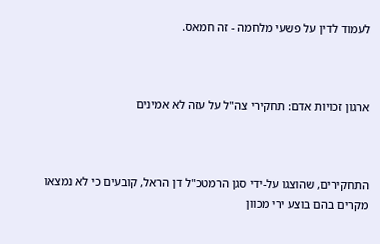לעמוד לדין על פשעי מלחמה - זה חמאס.



ארגון זכויות אדם: תחקירי צה"ל על עזה לא אמינים



התחקירים, שהוצגו על-ידי סגן הרמטכ"ל דן הראל, קובעים כי לא נמצאו מקרים בהם בוצע ירי מכוון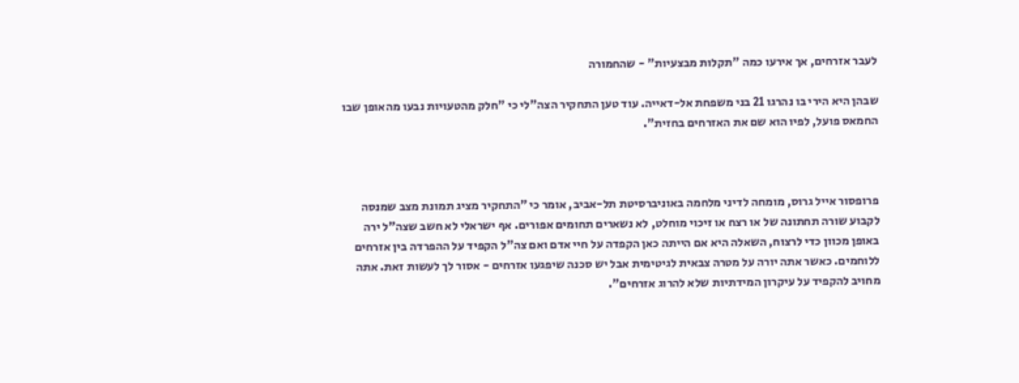לעבר אזרחים, אך אירעו כמה "תקלות מבצעיות" - שהחמורה

שבהן היא הירי בו נהרגו 21 בני משפחת אל-דאייה. עוד טען התחקיר הצה"לי כי "חלק מהטעויות נבעו מהאופן שבו החמאס פועל, לפיו הוא שם את האזרחים בחזית".



פרופסור אייל גרוס, מומחה לדיני מלחמה באוניברסיטת תל-אביב, אומר כי "התחקיר מציג תמונת מצב שמנסה לקבוע שורה תחתונה של או רצח או זיכוי מוחלט, לא נשארים תחומים אפורים. אף ישראלי לא חשב שצה"ל ירה באופן מכוון כדי לרצוח, השאלה היא אם הייתה כאן הקפדה על חיי אדם ואם צה"ל הקפיד על ההפרדה בין אזרחים ללוחמים. כאשר אתה יורה על מטרה צבאית לגיטימית אבל יש סכנה שיפגעו אזרחים - אסור לך לעשות זאת. אתה מחויב להקפיד על עיקרון המידתיות שלא להרוג אזרחים".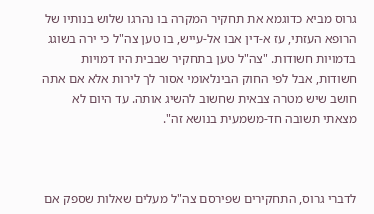גרוס מביא כדוגמא את תחקיר המקרה בו נהרגו שלוש בנותיו של הרופא העזתי, עז א-דין אבו אל-עייש, בו טען צה"ל כי ירה בשוגג בדמויות חשודות. "צה"ל טען בתחקיר שבבית היו דמויות חשודות, אבל לפי החוק הבינלאומי אסור לך לירות אלא אם אתה חושב שיש מטרה צבאית שחשוב להשיג אותה. עד היום לא מצאתי תשובה חד-משמעית בנושא זה".



לדברי גרוס, התחקירים שפירסם צה"ל מעלים שאלות שספק אם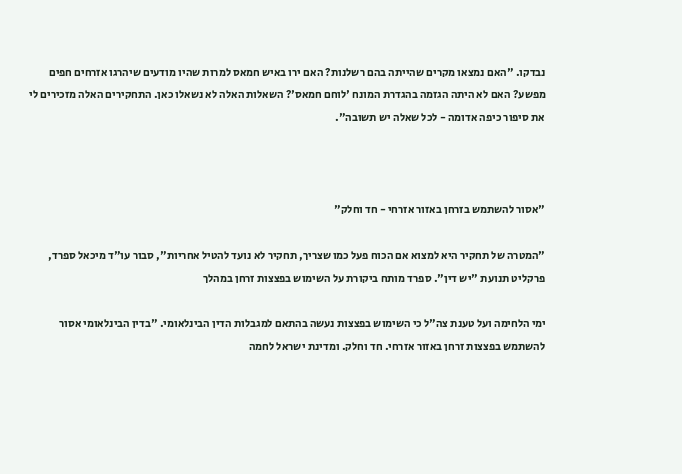נבדקו. "האם נמצאו מקרים שהייתה בהם רשלנות? האם ירו באיש חמאס למרות שהיו מודעים שיהרגו אזרחים חפים מפשע? האם לא היתה הגזמה בהגדרת המונח 'לוחם חמאס'? השאלות האלה לא נשאלו כאן. התחקירים האלה מזכירים לי את סיפור כיפה אדומה - לכל שאלה יש תשובה".



"אסור להשתמש בזרחן באזור אזרחי - חד וחלק"

"המטרה של תחקיר היא למצוא אם הכוח פעל כמו שצריך, תחקיר לא נועד להטיל אחריות", סבור עו"ד מיכאל ספרד, פרקליט תנועת "יש דין". ספרד מותח ביקורת על השימוש בפצצות זרחן במהלך

ימי הלחימה ועל טענת צה"ל כי השימוש בפצצות נעשה בהתאם למגבלות הדין הבינלאומי. "בדין הבינלאומי אסור להשתמש בפצצות זרחן באזור אזרחי. חד וחלק. ומדינת ישראל לחמה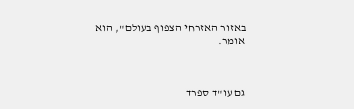באזור האזרחי הצפוף בעולם", הוא אומר.



גם עו"ד ספרד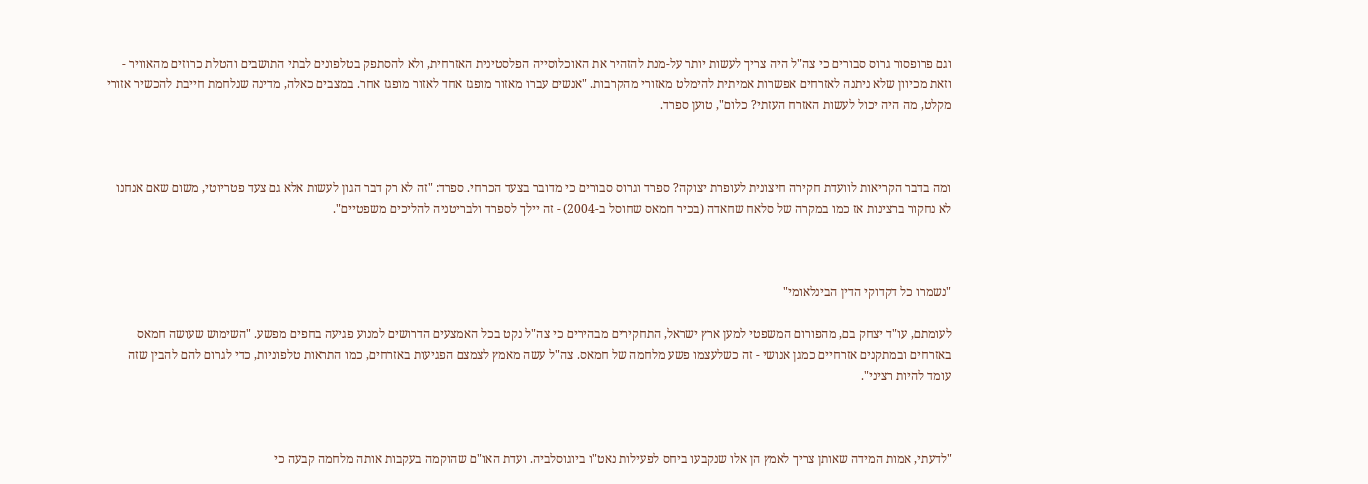וגם פרופסור גרוס סבורים כי צה"ל היה צריך לעשות יותר על-מנת להזהיר את האוכלוסייה הפלסטינית האזרחית, ולא להסתפק בטלפונים לבתי התושבים והטלת כרוזים מהאוויר - וזאת מכיוון שלא ניתנה לאזרחים אפשרות אמיתית להימלט מאזורי מהקרבות. "אנשים עברו מאזור מופגז אחד לאזור מופגז אחר. במצבים כאלה, מדינה שנלחמת חייבת להכשיר אזורי מקלט, מה היה יכול לעשות האזרח העזתי? כלום", טוען ספרד.



ומה בדבר הקריאות לוועדת חקירה חיצונית לעופרת יצוקה? ספרד וגרוס סבורים כי מדובר בצעד הכרחי. ספרד: "זה לא רק דבר הגון לעשות אלא גם צעד פטריוטי, משום שאם אנחנו לא נחקור ברצינות אז כמו במקרה של סלאח שחאדה (בכיר חמאס שחוסל ב-2004) - זה יילך לספרד ולבריטניה להליכים משפטיים".



"נשמרו כל דקדוקי הדין הבינלאומי"

לעומתם, עו"ד יצחק בם, מהפורום המשפטי למען ארץ ישראל, התחקירים מבהירים כי צה"ל נקט בכל האמצעים הדרושים למנוע פגיעה בחפים מפשע. "השימוש שעושה חמאס באזרחים ובמתקנים אזרחיים כמגן אנושי - זה כשלעצמו פשע מלחמה של חמאס. צה"ל עשה מאמץ לצמצם הפגיעות באזרחים, כמו התראות טלפוניות, כדי לגרום להם להבין שזה עומד להיות רציני".



"לדעתי, אמות המידה שאותן צריך לאמץ הן אלו שנקבעו ביחס לפעילות נאט"ו ביוגוסלביה. ועדת האו"ם שהוקמה בעקבות אותה מלחמה קבעה כי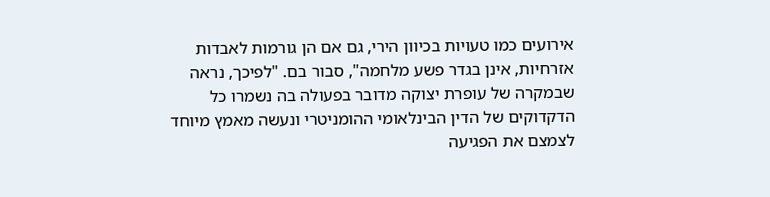אירועים כמו טעויות בכיוון הירי, גם אם הן גורמות לאבדות אזרחיות, אינן בגדר פשע מלחמה", סבור בם. "לפיכך, נראה שבמקרה של עופרת יצוקה מדובר בפעולה בה נשמרו כל הדקדוקים של הדין הבינלאומי ההומניטרי ונעשה מאמץ מיוחד לצמצם את הפגיעה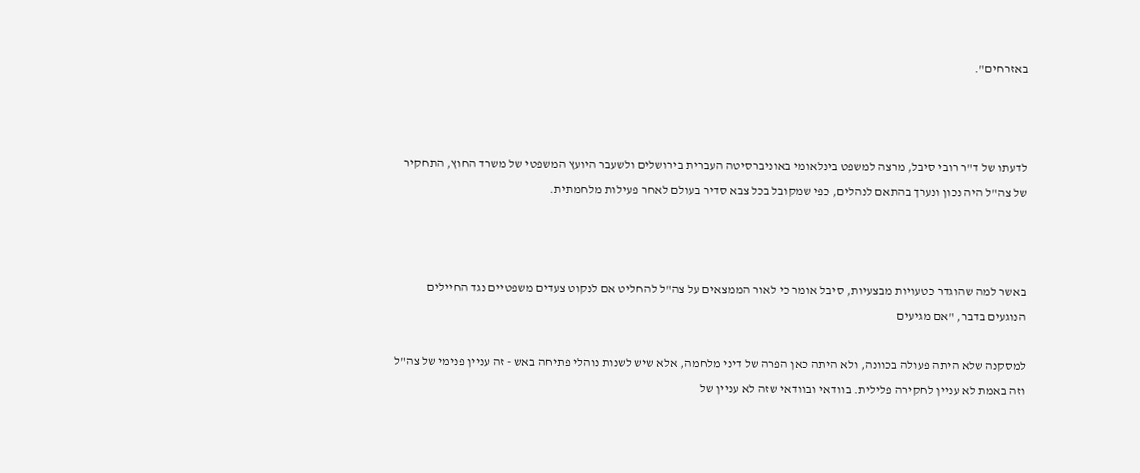באזרחים".



לדעתו של ד"ר רובי סיבל, מרצה למשפט בינלאומי באוניברסיטה העברית בירושלים ולשעבר היועץ המשפטי של משרד החוץ, התחקיר של צה"ל היה נכון ונערך בהתאם לנהלים, כפי שמקובל בכל צבא סדיר בעולם לאחר פעילות מלחמתית.



באשר למה שהוגדר כטעויות מבצעיות, סיבל אומר כי לאור הממצאים על צה"ל להחליט אם לנקוט צעדים משפטיים נגד החיילים הנוגעים בדבר, "אם מגיעים

למסקנה שלא היתה פעולה בכוונה, ולא היתה כאן הפרה של דיני מלחמה, אלא שיש לשנות נוהלי פתיחה באש - זה עניין פנימי של צה"ל וזה באמת לא עניין לחקירה פלילית. בוודאי ובוודאי שזה לא עניין של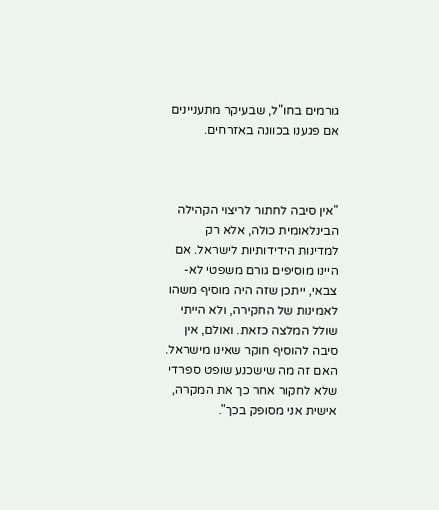גורמים בחו"ל, שבעיקר מתעניינים אם פגענו בכוונה באזרחים.



"אין סיבה לחתור לריצוי הקהילה הבינלאומית כולה, אלא רק למדינות הידידותיות לישראל. אם היינו מוסיפים גורם משפטי לא-צבאי, ייתכן שזה היה מוסיף משהו לאמינות של החקירה, ולא הייתי שולל המלצה כזאת. ואולם, אין סיבה להוסיף חוקר שאינו מישראל. האם זה מה שישכנע שופט ספרדי שלא לחקור אחר כך את המקרה, אישית אני מסופק בכך".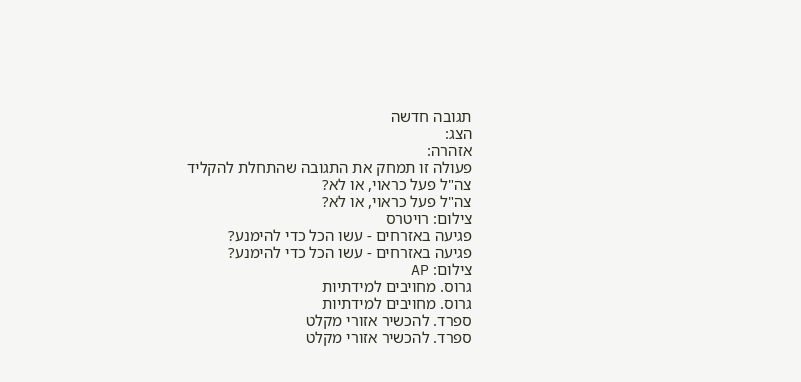תגובה חדשה
הצג:
אזהרה:
פעולה זו תמחק את התגובה שהתחלת להקליד
צה"ל פעל כראוי, או לא?
צה"ל פעל כראוי, או לא?
צילום: רויטרס
פגיעה באזרחים - עשו הכל כדי להימנע?
פגיעה באזרחים - עשו הכל כדי להימנע?
צילום: AP
גרוס. מחויבים למידתיות
גרוס. מחויבים למידתיות
ספרד. להכשיר אזורי מקלט
ספרד. להכשיר אזורי מקלט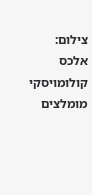צילום: אלכס קולומויסקי
מומלצים